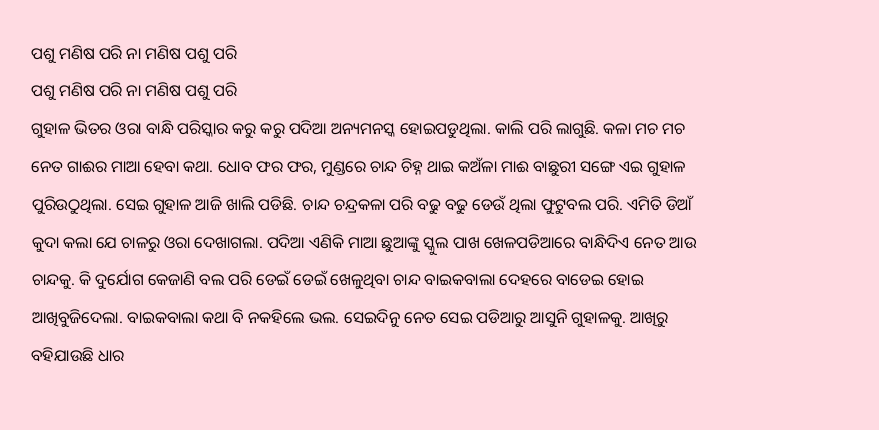ପଶୁ ମଣିଷ ପରି ନା ମଣିଷ ପଶୁ ପରି
ପଶୁ ମଣିଷ ପରି ନା ମଣିଷ ପଶୁ ପରି
ଗୁହାଳ ଭିତର ଓରା ବାନ୍ଧି ପରିସ୍କାର କରୁ କରୁ ପଦିଆ ଅନ୍ୟମନସ୍କ ହୋଇପଡୁଥିଲା. କାଲି ପରି ଲାଗୁଛି. କଳା ମଚ ମଚ ନେତ ଗାଈର ମାଆ ହେବା କଥା. ଧୋବ ଫର ଫର, ମୁଣ୍ଡରେ ଚାନ୍ଦ ଚିହ୍ନ ଥାଇ କଅଁଳା ମାଈ ବାଛୁରୀ ସଙ୍ଗେ ଏଇ ଗୁହାଳ ପୁରିଉଠୁଥିଲା. ସେଇ ଗୁହାଳ ଆଜି ଖାଲି ପଡିଛି. ଚାନ୍ଦ ଚନ୍ଦ୍ରକଳା ପରି ବଢୁ ବଢୁ ଡେଉଁ ଥିଲା ଫୁଟୁବଲ ପରି. ଏମିତି ଡିଆଁ କୁଦା କଲା ଯେ ଚାଳରୁ ଓରା ଦେଖାଗଲା. ପଦିଆ ଏଣିକି ମାଆ ଛୁଆଙ୍କୁ ସ୍କୁଲ ପାଖ ଖେଳପଡିଆରେ ବାନ୍ଧିଦିଏ ନେତ ଆଉ ଚାନ୍ଦକୁ. କି ଦୁର୍ଯୋଗ କେଜାଣି ବଲ ପରି ଡେଇଁ ଡେଇଁ ଖେଳୁଥିବା ଚାନ୍ଦ ବାଇକବାଲା ଦେହରେ ବାଡେଇ ହୋଇ ଆଖିବୁଜିଦେଲା. ବାଇକବାଲା କଥା ବି ନକହିଲେ ଭଲ. ସେଇଦିନୁ ନେତ ସେଇ ପଡିଆରୁ ଆସୁନି ଗୁହାଳକୁ. ଆଖିରୁ ବହିଯାଉଛି ଧାର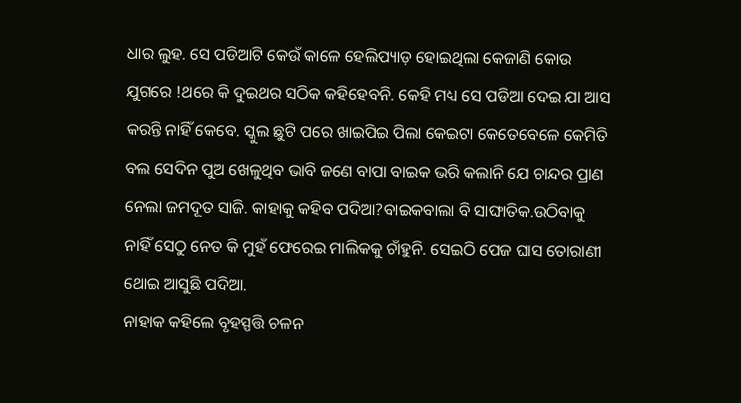ଧାର ଲୁହ. ସେ ପଡିଆଟି କେଉଁ କାଳେ ହେଲିପ୍ୟାଡ଼ ହୋଇଥିଲା କେଜାଣି କୋଉ ଯୁଗରେ !ଥରେ କି ଦୁଇଥର ସଠିକ କହିହେବନି. କେହି ମଧ୍ୟ ସେ ପଡିଆ ଦେଇ ଯା ଆସ କରନ୍ତି ନାହିଁ କେବେ. ସ୍କୁଲ ଛୁଟି ପରେ ଖାଇପିଇ ପିଲା କେଇଟା କେତେବେଳେ କେମିତି ବଲ ସେଦିନ ପୁଅ ଖେଳୁଥିବ ଭାବି ଜଣେ ବାପା ବାଇକ ଭରି କଲାନି ଯେ ଚାନ୍ଦର ପ୍ରାଣ ନେଲା ଜମଦୂତ ସାଜି. କାହାକୁ କହିବ ପଦିଆ?ବାଇକବାଲା ବି ସାଙ୍ଘାତିକ.ଉଠିବାକୁ ନାହିଁ ସେଠୁ ନେତ କି ମୁହଁ ଫେରେଇ ମାଲିକକୁ ଚାଁହୁନି. ସେଇଠି ପେଜ ଘାସ ତୋରାଣୀ ଥୋଇ ଆସୁଛି ପଦିଆ.
ନାହାକ କହିଲେ ବୃହସ୍ପତ୍ତି ଚଳନ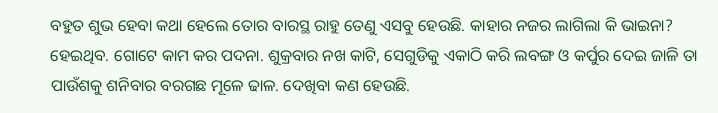ବହୁତ ଶୁଭ ହେବା କଥା ହେଲେ ତୋର ବାରସ୍ଥ ରାହୁ ତେଣୁ ଏସବୁ ହେଉଛି. କାହାର ନଜର ଲାଗିଲା କି ଭାଇନା? ହେଇଥିବ. ଗୋଟେ କାମ କର ପଦନା. ଶୁକ୍ରବାର ନଖ କାଟି, ସେଗୁଡିକୁ ଏକାଠି କରି ଲବଙ୍ଗ ଓ କର୍ପୁର ଦେଇ ଜାଳି ତା ପାଉଁଶକୁ ଶନିବାର ବରଗଛ ମୂଳେ ଢାଳ. ଦେଖିବା କଣ ହେଉଛି.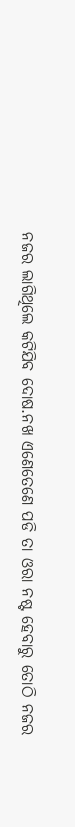ନଜର ଲାଗିଥିଲେ କଟିଯିବ ଦୋଷ.ନଖ ଏଣେତେଣେ ପଡି ତା ଓରା ନଷ୍ଟ ହେବାରୁ ତୋଠି ନଜର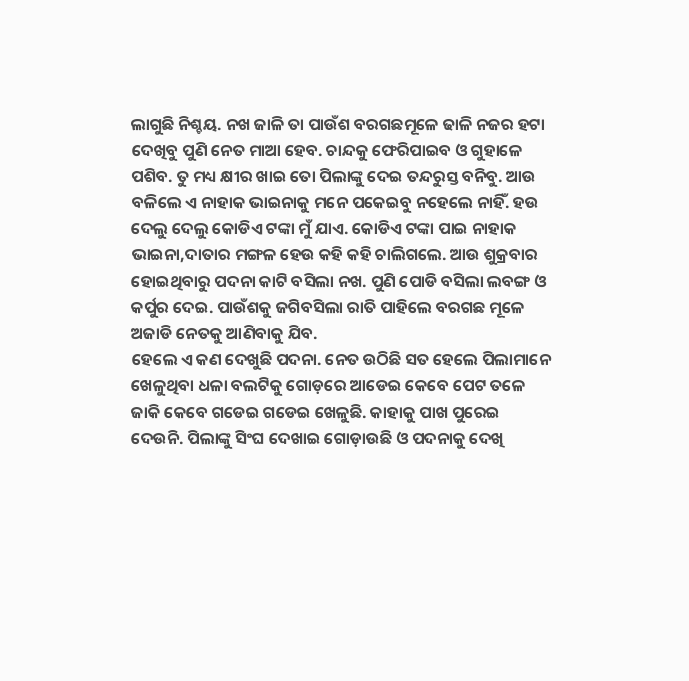ଲାଗୁଛି ନିଶ୍ଚୟ. ନଖ ଜାଳି ତା ପାଉଁଶ ବରଗଛମୂଳେ ଢାଳି ନଜର ହଟା ଦେଖିବୁ ପୁଣି ନେତ ମାଆ ହେବ. ଚାନ୍ଦକୁ ଫେରିପାଇବ ଓ ଗୁହାଳେ ପଶିବ. ତୁ ମଧ୍ୟ କ୍ଷୀର ଖାଇ ତୋ ପିଲାଙ୍କୁ ଦେଇ ତନ୍ଦରୁସ୍ତ ବନିବୁ. ଆଉ ବଳିଲେ ଏ ନାହାକ ଭାଇନାକୁ ମନେ ପକେଇବୁ ନହେଲେ ନାହିଁ. ହଉ ଦେଲୁ ଦେଲୁ କୋଡିଏ ଟଙ୍କା ମୁଁ ଯାଏ. କୋଡିଏ ଟଙ୍କା ପାଇ ନାହାକ ଭାଇନା,ଦାତାର ମଙ୍ଗଳ ହେଉ କହି କହି ଚାଲିଗଲେ. ଆଉ ଶୁକ୍ରବାର ହୋଇଥିବାରୁ ପଦନା କାଟି ବସିଲା ନଖ. ପୁଣି ପୋଡି ବସିଲା ଲବଙ୍ଗ ଓ କର୍ପୁର ଦେଇ. ପାଉଁଶକୁ ଜଗିବସିଲା ରାତି ପାହିଲେ ବରଗଛ ମୂଳେ ଅଜାଡି ନେତକୁ ଆଣିବାକୁ ଯିବ.
ହେଲେ ଏ କଣ ଦେଖୁଛି ପଦନା. ନେତ ଉଠିଛି ସତ ହେଲେ ପିଲାମାନେ ଖେଳୁଥିବା ଧଳା ବଲଟିକୁ ଗୋଡ଼ରେ ଆଡେଇ କେବେ ପେଟ ତଳେ ଜାକି କେବେ ଗଡେଇ ଗଡେଇ ଖେଳୁଛି. କାହାକୁ ପାଖ ପୁରେଇ ଦେଉନି. ପିଲାଙ୍କୁ ସିଂଘ ଦେଖାଇ ଗୋଡ଼ାଉଛି ଓ ପଦନାକୁ ଦେଖି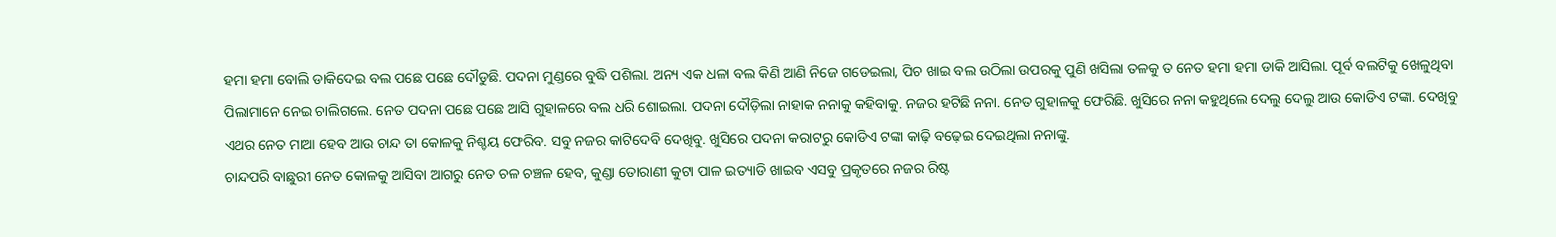ହମା ହମା ବୋଲି ଡାକିଦେଇ ବଲ ପଛେ ପଛେ ଦୌଡୁଛି. ପଦନା ମୁଣ୍ଡରେ ବୁଦ୍ଧି ପଶିଲା. ଅନ୍ୟ ଏକ ଧଳା ବଲ କିଣି ଆଣି ନିଜେ ଗଡେଇଲା, ପିଚ ଖାଇ ବଲ ଉଠିଲା ଉପରକୁ ପୁଣି ଖସିଲା ତଳକୁ ତ ନେତ ହମା ହମା ଡାକି ଆସିଲା. ପୂର୍ବ ବଲଟିକୁ ଖେଳୁଥିବା ପିଲାମାନେ ନେଇ ଚାଲିଗଲେ. ନେତ ପଦନା ପଛେ ପଛେ ଆସି ଗୁହାଳରେ ବଲ ଧରି ଶୋଇଲା. ପଦନା ଦୌଡ଼ିଲା ନାହାକ ନନାକୁ କହିବାକୁ. ନଜର ହଟିଛି ନନା. ନେତ ଗୁହାଳକୁ ଫେରିଛି. ଖୁସିରେ ନନା କହୁଥିଲେ ଦେଲୁ ଦେଲୁ ଆଉ କୋଡିଏ ଟଙ୍କା. ଦେଖିବୁ ଏଥର ନେତ ମାଆ ହେବ ଆଉ ଚାନ୍ଦ ତା କୋଳକୁ ନିଶ୍ଚୟ ଫେରିବ. ସବୁ ନଜର କାଟିଦେବି ଦେଖିବୁ. ଖୁସିରେ ପଦନା କରାଟରୁ କୋଡିଏ ଟଙ୍କା କାଢ଼ି ବଢ଼େଇ ଦେଇଥିଲା ନନାଙ୍କୁ.
ଚାନ୍ଦପରି ବାଛୁରୀ ନେତ କୋଳକୁ ଆସିବା ଆଗରୁ ନେତ ଚଳ ଚଞ୍ଚଳ ହେବ, କୁଣ୍ଡା ତୋରାଣୀ କୁଟା ପାଳ ଇତ୍ୟାଡି ଖାଇବ ଏସବୁ ପ୍ରକୃତରେ ନଜର ରିଷ୍ଟ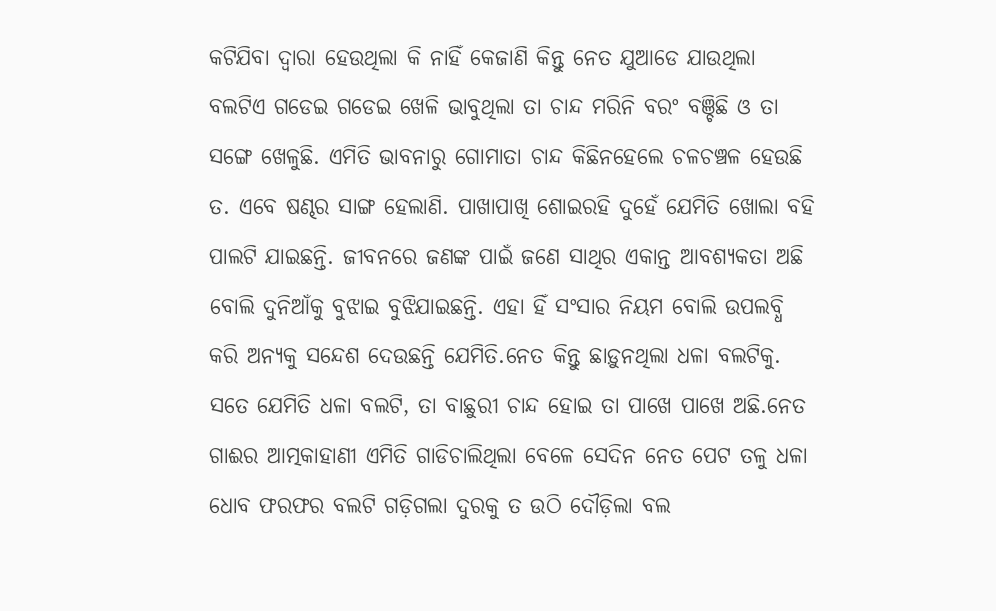କଟିଯିବା ଦ୍ୱାରା ହେଉଥିଲା କି ନାହିଁ କେଜାଣି କିନ୍ତୁ ନେତ ଯୁଆଡେ ଯାଉଥିଲା ବଲଟିଏ ଗଡେଇ ଗଡେଇ ଖେଳି ଭାବୁଥିଲା ତା ଚାନ୍ଦ ମରିନି ବରଂ ବଞ୍ଚିଛି ଓ ତା ସଙ୍ଗେ ଖେଳୁଛି. ଏମିତି ଭାବନାରୁ ଗୋମାତା ଚାନ୍ଦ କିଛିନହେଲେ ଚଳଚଞ୍ଚଳ ହେଉଛି ତ. ଏବେ ଷଣ୍ଢର ସାଙ୍ଗ ହେଲାଣି. ପାଖାପାଖି ଶୋଇରହି ଦୁହେଁ ଯେମିତି ଖୋଲା ବହି ପାଲଟି ଯାଇଛନ୍ତି. ଜୀବନରେ ଜଣଙ୍କ ପାଇଁ ଜଣେ ସାଥିର ଏକାନ୍ତ ଆବଶ୍ୟକତା ଅଛି ବୋଲି ଦୁନିଆଁକୁ ବୁଝାଇ ବୁଝିଯାଇଛନ୍ତି. ଏହା ହିଁ ସଂସାର ନିୟମ ବୋଲି ଉପଲବ୍ଧି କରି ଅନ୍ୟକୁ ସନ୍ଦେଶ ଦେଉଛନ୍ତି ଯେମିତି.ନେତ କିନ୍ତୁ ଛାଡ଼ୁନଥିଲା ଧଳା ବଲଟିକୁ. ସତେ ଯେମିତି ଧଳା ବଲଟି, ତା ବାଛୁରୀ ଚାନ୍ଦ ହୋଇ ତା ପାଖେ ପାଖେ ଅଛି.ନେତ ଗାଈର ଆତ୍ମକାହାଣୀ ଏମିତି ଗାଡିଚାଲିଥିଲା ବେଳେ ସେଦିନ ନେତ ପେଟ ତଳୁ ଧଳା ଧୋବ ଫରଫର ବଲଟି ଗଡ଼ିଗଲା ଦୁରକୁ ତ ଉଠି ଦୌଡ଼ିଲା ବଲ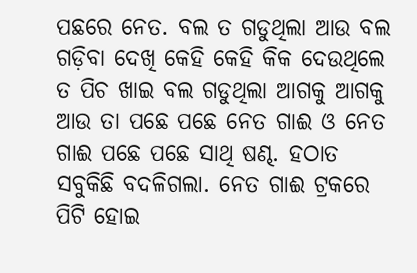ପଛରେ ନେତ. ବଲ ତ ଗଡୁଥିଲା ଆଉ ବଲ ଗଡ଼ିବା ଦେଖି କେହି କେହି କିକ ଦେଉଥିଲେ ତ ପିଚ ଖାଇ ବଲ ଗଡୁଥିଲା ଆଗକୁ ଆଗକୁ ଆଉ ତା ପଛେ ପଛେ ନେତ ଗାଈ ଓ ନେତ ଗାଈ ପଛେ ପଛେ ସାଥି ଷଣ୍ଢ. ହଠାତ ସବୁକିଛି ବଦଳିଗଲା. ନେତ ଗାଈ ଟ୍ରକରେ ପିଟି ହୋଇ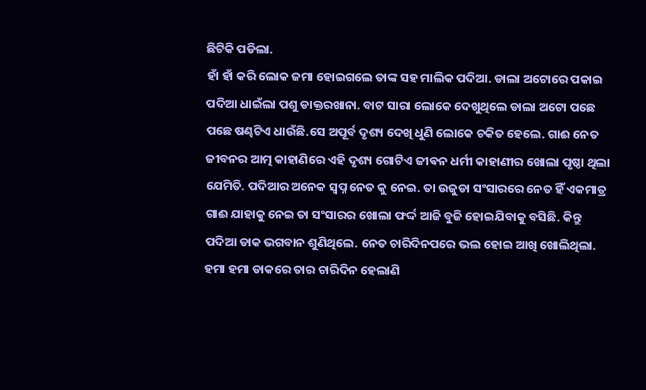ଛିଟିକି ପଡିଲା.
ହାଁ ହାଁ କରି ଲୋକ ଜମା ହୋଇଗଲେ ତାଙ୍କ ସହ ମାଲିକ ପଦିଆ. ଡାଲା ଅଟୋରେ ପକାଇ ପଦିଆ ଧାଇଁଲା ପଶୁ ଡାକ୍ତରଖାନା. ବାଟ ସାରା ଲୋକେ ଦେଖୁଥିଲେ ଡାଲା ଅଟୋ ପଛେ ପଛେ ଷଣ୍ଢଟିଏ ଧାଉଁଛି.ସେ ଅପୂର୍ବ ଦୃଶ୍ୟ ଦେଖି ଧୁଣି ଲୋକେ ଚକିତ ହେଲେ. ଗାଈ ନେତ ଜୀବନର ଆତ୍ମ କାହାଣିରେ ଏହି ଦୃଶ୍ୟ ଗୋଟିଏ ଜୀଵନ ଧର୍ମୀ କାହାଣୀର ଖୋଲା ପୃଷ୍ଠା ଥିଲା ଯେମିତି. ପଦିଆର ଅନେକ ସ୍ବପ୍ନ ନେତ କୁ ନେଇ. ତା ଉଜୁଡା ସଂସାରରେ ନେତ ହିଁ ଏକମାତ୍ର ଗାଈ ଯାହାକୁ ନେଇ ତା ସଂସାରର ଖୋଲା ଫର୍ଦ୍ଦ ଆଜି ବୁଜି ହୋଇଯିବାକୁ ବସିଛି. କିନ୍ତୁ ପଦିଆ ଡାକ ଭଗବାନ ଶୁଣିଥିଲେ. ନେତ ଚାରିଦିନପରେ ଭଲ ହୋଇ ଆଖି ଖୋଲିଥିଲା. ହମା ହମା ଡାକରେ ତାର ଚାରିଦିନ ହେଲାଣି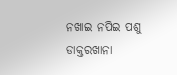ନଖାଇ ନପିଇ ପଶୁ ଡାକ୍ତରଖାନା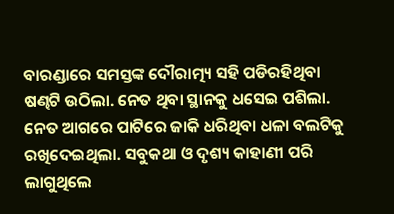ବାରଣ୍ଡାରେ ସମସ୍ତଙ୍କ ଦୌରାତ୍ମ୍ୟ ସହି ପଡିରହିଥିବା ଷଣ୍ଢଟି ଉଠିଲା. ନେତ ଥିବା ସ୍ଥାନକୁ ଧସେଇ ପଶିଲା. ନେତ ଆଗରେ ପାଟିରେ ଜାକି ଧରିଥିବା ଧଳା ବଲଟିକୁ ରଖିଦେଇଥିଲା. ସବୁକଥା ଓ ଦୃଶ୍ୟ କାହାଣୀ ପରି ଲାଗୁଥିଲେ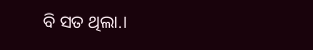ବି ସତ ଥିଲା.।